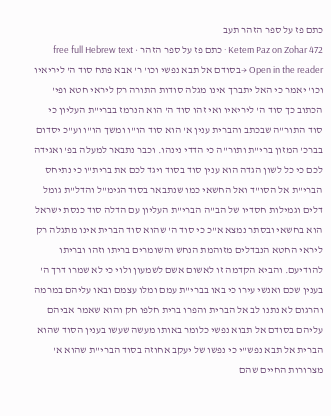כתם פז על ספר הזהר תעב
Ketem Paz on Zohar 472 · כתם פז על ספר הזהר · free full Hebrew text
Open in the reader →בסודם אל תבא נפשי וכו' ר' אבא פתח סוד ה' ליריאיו וכו' יאמר כי האל יתברך אינו מגלה סודות התורה רק ליראי חטא ופי' הכתוב כך סוד ה' ליריאיו ואי זהו סוד ה' הוא הנרמז בברי"ת העליון כי סוד התור"ה שבכתב והברית ענין א' הוא סוד הו"ו ומשך הו"ו וע"כ יסדום בברכ' המזון ברי"ת ותור"ה כי הדדי נינהו. וכבר נתבאר למעלה בפ' ואגידה לכם כי כל לשון הגדה הוא ענין סוד בסוד ויגד לכם את ברית"ו כי נתיחס הברי"ת אל הסו"ד ואל החשאי כמו שנתבאר בסוד הגימ"ל והדל"ת גומל דלים וגמילות חסדיו של הב"ה הברי"ת העליון עם הדלה סוד כנסת ישראל הוא בחשאי ובסתר נמצא א"כ כי סוד ה' שהוא סוד הברית אינו מתגלה רק ליראי החטא הנבדלים מזוהמת הנחש והשומרים בריתו וזהו ובריתו להודיעם. והביא הקדמה זו לאשום אשם לשמעון ולוי כי לא שמרו דרך ה' בענין שכם ואנשי עירו כי באו בברי"ת עמם ומלו עצמם ובאו עליהם במרמה והרגום לא נתנו לב אל הברית והפרו ברית חלפו חק והוא שאמר אביהם עליהם בסודם אל תבוא נפשי כלומר באותו מעשה שעשו בענין הסוד שהוא הברית אל תבא נפש"י כי נפשו של יעקב אחוזה בסוד הברי"ת שהוא א' מצרורות החיים שהם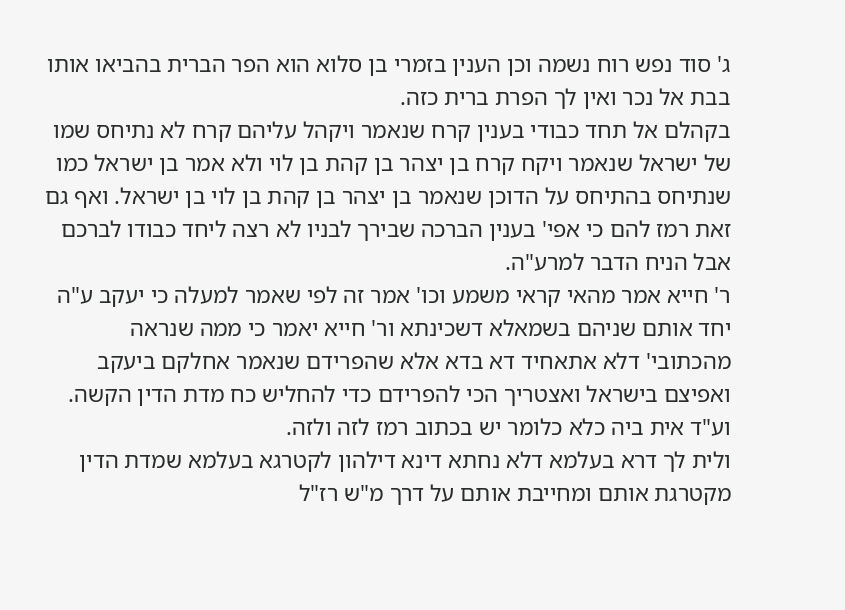ג' סוד נפש רוח נשמה וכן הענין בזמרי בן סלוא הוא הפר הברית בהביאו אותו בבת אל נכר ואין לך הפרת ברית כזה.
בקהלם אל תחד כבודי בענין קרח שנאמר ויקהל עליהם קרח לא נתיחס שמו של ישראל שנאמר ויקח קרח בן יצהר בן קהת בן לוי ולא אמר בן ישראל כמו שנתיחס בהתיחס על הדוכן שנאמר בן יצהר בן קהת בן לוי בן ישראל. ואף גם זאת רמז להם כי אפי' בענין הברכה שבירך לבניו לא רצה ליחד כבודו לברכם אבל הניח הדבר למרע"ה.
ר' חייא אמר מהאי קראי משמע וכו' אמר זה לפי שאמר למעלה כי יעקב ע"ה יחד אותם שניהם בשמאלא דשכינתא ור' חייא יאמר כי ממה שנראה מהכתובי' דלא אתאחיד דא בדא אלא שהפרידם שנאמר אחלקם ביעקב ואפיצם בישראל ואצטריך הכי להפרידם כדי להחליש כח מדת הדין הקשה. וע"ד אית ביה כלא כלומר יש בכתוב רמז לזה ולזה.
ולית לך דרא בעלמא דלא נחתא דינא דילהון לקטרגא בעלמא שמדת הדין מקטרגת אותם ומחייבת אותם על דרך מ"ש רז"ל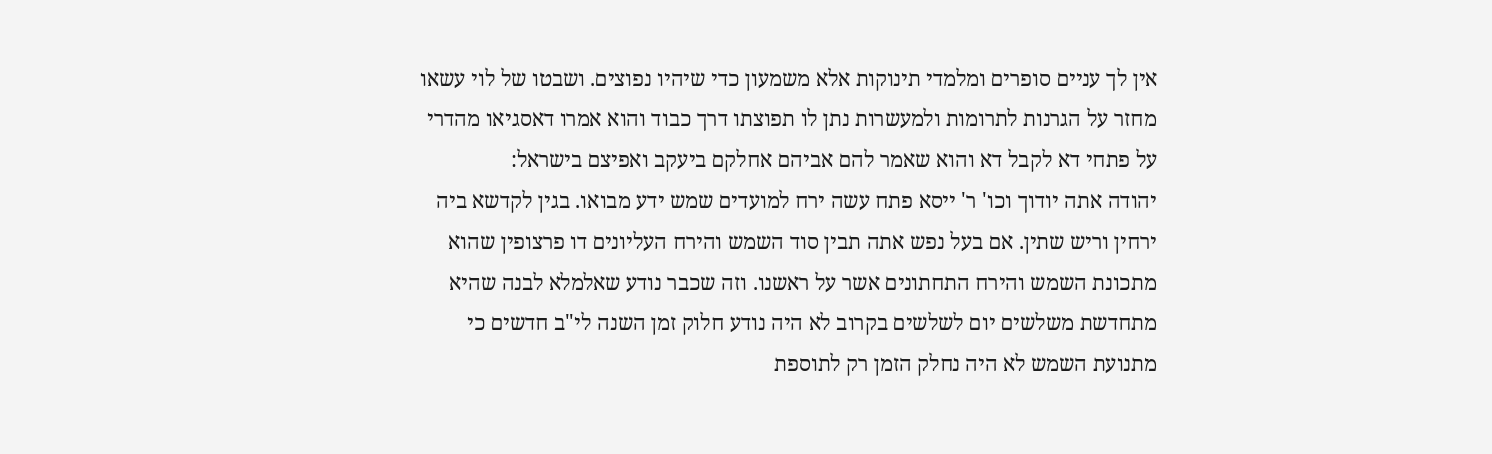אין לך עניים סופרים ומלמדי תינוקות אלא משמעון כדי שיהיו נפוצים. ושבטו של לוי עשאו מחזר על הגרנות לתרומות ולמעשרות נתן לו תפוצתו דרך כבוד והוא אמרו דאסגיאו מהדרי על פתחי דא לקבל דא והוא שאמר להם אביהם אחלקם ביעקב ואפיצם בישראל:
יהודה אתה יודוך וכו' ר' ייסא פתח עשה ירח למועדים שמש ידע מבואו. בגין לקדשא ביה ירחין וריש שתין. אם בעל נפש אתה תבין סוד השמש והירח העליונים דו פרצופין שהוא מתכונת השמש והירח התחתונים אשר על ראשנו. וזה שכבר נודע שאלמלא לבנה שהיא מתחדשת משלשים יום לשלשים בקרוב לא היה נודע חלוק זמן השנה לי"ב חדשים כי מתנועת השמש לא היה נחלק הזמן רק לתוספת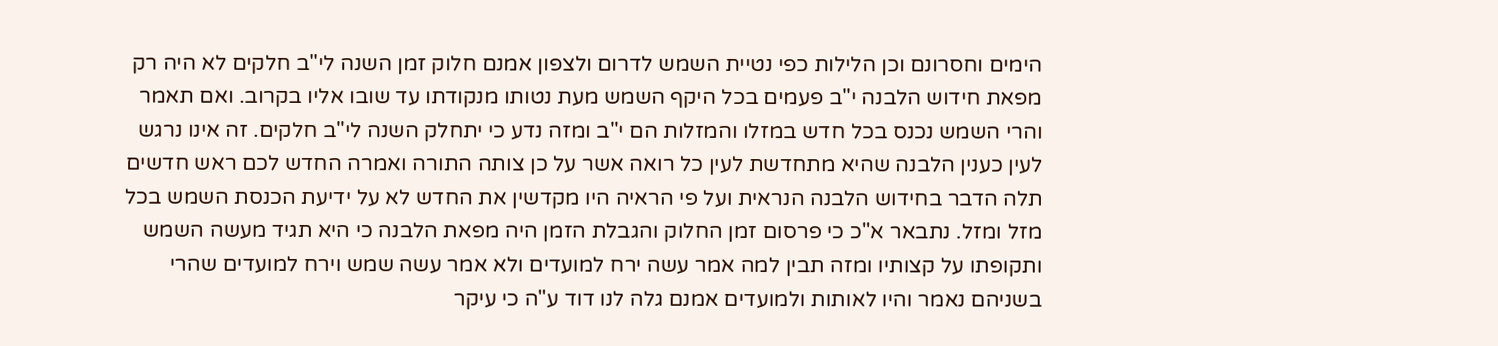הימים וחסרונם וכן הלילות כפי נטיית השמש לדרום ולצפון אמנם חלוק זמן השנה לי"ב חלקים לא היה רק מפאת חידוש הלבנה י"ב פעמים בכל היקף השמש מעת נטותו מנקודתו עד שובו אליו בקרוב. ואם תאמר והרי השמש נכנס בכל חדש במזלו והמזלות הם י"ב ומזה נדע כי יתחלק השנה לי"ב חלקים. זה אינו נרגש לעין כענין הלבנה שהיא מתחדשת לעין כל רואה אשר על כן צותה התורה ואמרה החדש לכם ראש חדשים תלה הדבר בחידוש הלבנה הנראית ועל פי הראיה היו מקדשין את החדש לא על ידיעת הכנסת השמש בכל מזל ומזל. נתבאר א"כ כי פרסום זמן החלוק והגבלת הזמן היה מפאת הלבנה כי היא תגיד מעשה השמש ותקופתו על קצותיו ומזה תבין למה אמר עשה ירח למועדים ולא אמר עשה שמש וירח למועדים שהרי בשניהם נאמר והיו לאותות ולמועדים אמנם גלה לנו דוד ע"ה כי עיקר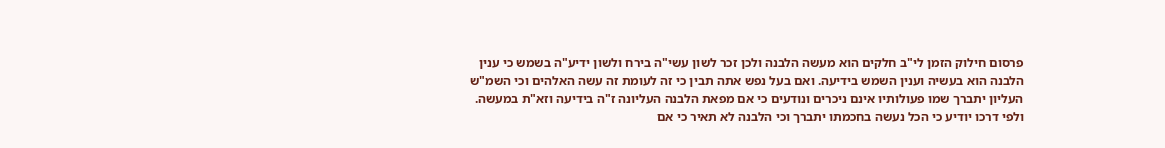פרסום חילוק הזמן לי"ב חלקים הוא מעשה הלבנה ולכן זכר לשון עשי"ה בירח ולשון ידיע"ה בשמש כי ענין הלבנה הוא בעשיה וענין השמש בידיעה. ואם בעל נפש אתה תבין כי זה לעומת זה עשה האלהים וכי השמ"ש העליון יתברך שמו פעולותיו אינם ניכרים ונודעים כי אם מפאת הלבנה העליונה ז"ה בידיעה וזא"ת במעשה. ולפי דרכו יודיע כי הכל נעשה בחכמתו יתברך וכי הלבנה לא תאיר כי אם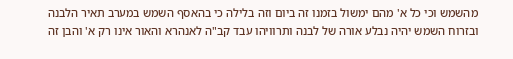מהשמש וכי כל א' מהם ימשול בזמנו זה ביום וזה בלילה כי בהאסף השמש במערב תאיר הלבנה ובזרוח השמש יהיה נבלע אורה של לבנה ותרוויהו עבד קב"ה לאנהרא והאור אינו רק א' והבן זה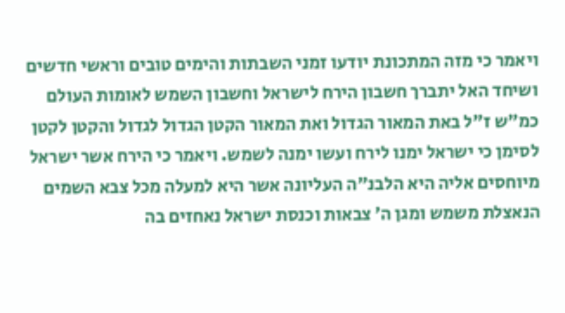ויאמר כי מזה המתכונת יודעו זמני השבתות והימים טובים וראשי חדשים ושיחד האל יתברך חשבון הירח לישראל וחשבון השמש לאומות העולם כמ"ש ז"ל באת המאור הגדול ואת המאור הקטן הגדול לגדול והקטן לקטן לסימן כי ישראל ימנו לירח ועשו ימנה לשמש. ויאמר כי הירח אשר ישראל מיוחסים אליה היא הלבנ"ה העליונה אשר היא למעלה מכל צבא השמים הנאצלת משמש ומגן ה' צבאות וכנסת ישראל נאחזים בה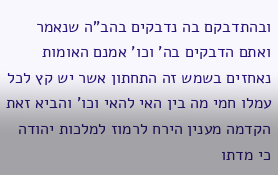ובהתדבקם בה נדבקים בהב"ה שנאמר ואתם הדבקים בה' וכו' אמנם האומות נאחזים בשמש זה התחתון אשר יש קץ לכל עמלו חמי מה בין האי להאי וכו' והביא זאת הקדמה מענין הירח לרמוז למלכות יהודה כי מדתו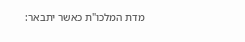מדת המלכו"ת כאשר יתבאר: